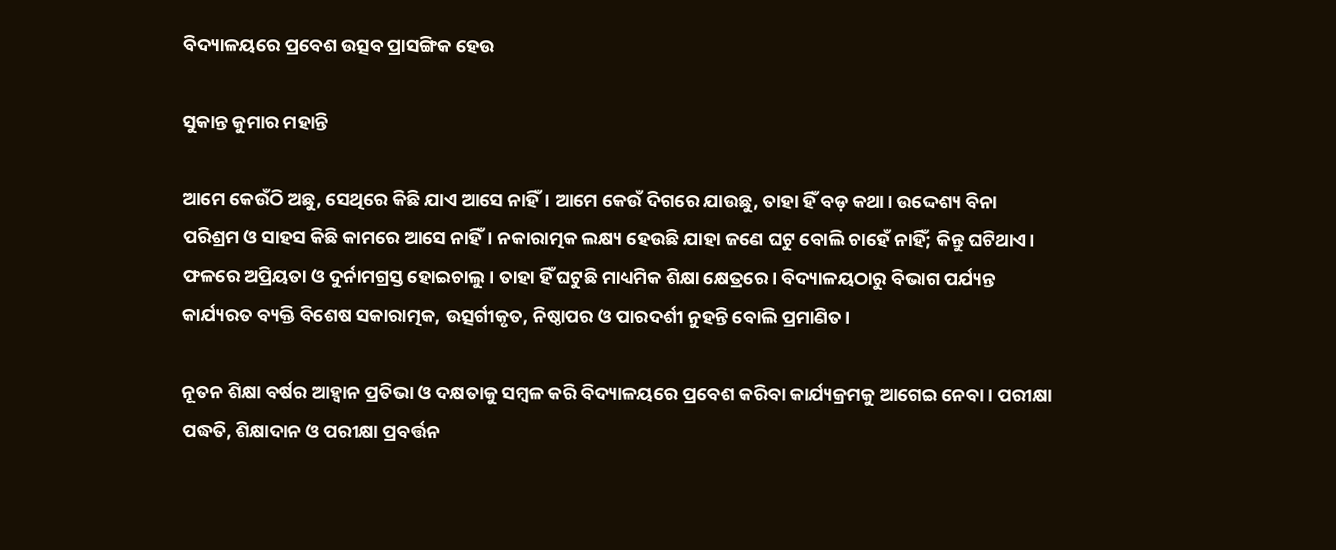ବିଦ୍ୟାଳୟରେ ପ୍ରବେଶ ଉତ୍ସବ ପ୍ରାସଙ୍ଗିକ ହେଉ

ସୁକାନ୍ତ କୁମାର ମହାନ୍ତି

ଆମେ କେଉଁଠି ଅଛୁ, ସେଥିରେ କିଛି ଯାଏ ଆସେ ନାହିଁ। ଆମେ କେଉଁ ଦିଗରେ ଯାଉଛୁ, ତାହା ହିଁ ବଡ଼ କଥା। ଉଦ୍ଦେଶ୍ୟ ବିନା ପରିଶ୍ରମ ଓ ସାହସ କିଛି କାମରେ ଆସେ ନାହିଁ। ନକାରାତ୍ମକ ଲକ୍ଷ୍ୟ ହେଉଛି ଯାହା ଜଣେ ଘଟୁ ବୋଲି ଚାହେଁ ନାହିଁ; କିନ୍ତୁ ଘଟିଥାଏ। ଫଳରେ ଅପ୍ରିୟତା ଓ ଦୁର୍ନାମଗ୍ରସ୍ତ ହୋଇଚାଲୁ। ତାହା ହିଁ ଘଟୁଛି ମାଧ୍ୟମିକ ଶିକ୍ଷା କ୍ଷେତ୍ରରେ। ବିଦ୍ୟାଳୟଠାରୁ ବିଭାଗ ପର୍ଯ୍ୟନ୍ତ କାର୍ଯ୍ୟରତ ବ୍ୟକ୍ତି ବିଶେଷ ସକାରାତ୍ମକ, ଉତ୍ସର୍ଗୀକୃତ, ନିଷ୍ଠାପର ଓ ପାରଦର୍ଶୀ ନୁହନ୍ତି ବୋଲି ପ୍ରମାଣିତ।

ନୂତନ ଶିକ୍ଷା ବର୍ଷର ଆହ୍ୱାନ ପ୍ରତିଭା ଓ ଦକ୍ଷତାକୁ ସମ୍ବଳ କରି ବିଦ୍ୟାଳୟରେ ପ୍ରବେଶ କରିବା କାର୍ଯ୍ୟକ୍ରମକୁ ଆଗେଇ ନେବା। ପରୀକ୍ଷା ପଦ୍ଧତି, ଶିକ୍ଷାଦାନ ଓ ପରୀକ୍ଷା ପ୍ରବର୍ତ୍ତନ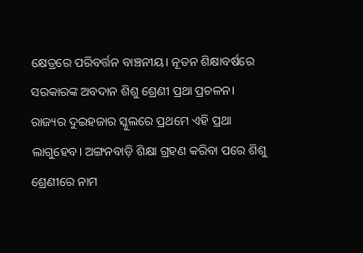କ୍ଷେତ୍ରରେ ପରିବର୍ତ୍ତନ ବାଞ୍ଚନୀୟ। ନୂତନ ଶିକ୍ଷାବର୍ଷରେ ସରକାରଙ୍କ ଅବଦାନ ଶିଶୁ ଶ୍ରେଣୀ ପ୍ରଥା ପ୍ରଚଳନ। ରାଜ୍ୟର ଦୁଇହଜାର ସ୍କୁଲରେ ପ୍ରଥମେ ଏହି ପ୍ରଥା ଲାଗୁହେବ। ଅଙ୍ଗନବାଡ଼ି ଶିକ୍ଷା ଗ୍ରହଣ କରିବା ପରେ ଶିଶୁ ଶ୍ରେଣୀରେ ନାମ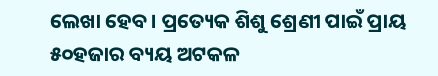ଲେଖା ହେବ। ପ୍ରତ୍ୟେକ ଶିଶୁ ଶ୍ରେଣୀ ପାଇଁ ପ୍ରାୟ ୫୦ହଜାର ବ୍ୟୟ ଅଟକଳ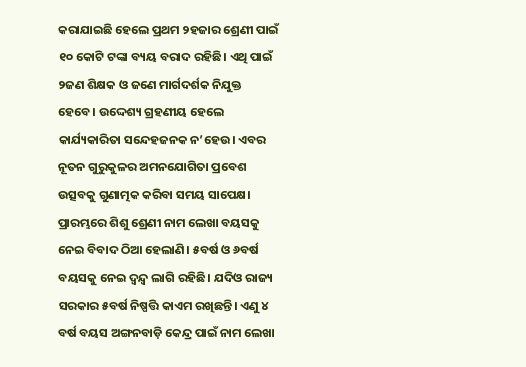କରାଯାଇଛି ହେଲେ ପ୍ରଥମ ୨ହଜାର ଶ୍ରେଣୀ ପାଇଁ ୧୦ କୋଟି ଟଙ୍କା ବ୍ୟୟ ବରାଦ ରହିଛି। ଏଥି ପାଇଁ ୨ଜଣ ଶିକ୍ଷକ ଓ ଜଣେ ମାର୍ଗଦର୍ଶକ ନିଯୁକ୍ତ ହେବେ। ଉଦ୍ଦେଶ୍ୟ ଗ୍ରହଣୀୟ ହେଲେ କାର୍ଯ୍ୟକାରିତା ସନ୍ଦେହଜନକ ନ’ହେଉ। ଏବର ନୂତନ ଗୁରୁକୁଳର ଅମନଯୋଗିତା ପ୍ରବେଶ ଉତ୍ସବକୁ ଗୁଣାତ୍ମକ କରିବା ସମୟ ସାପେକ୍ଷ। ପ୍ରାରମ୍ଭରେ ଶିଶୁ ଶ୍ରେଣୀ ନାମ ଲେଖା ବୟସକୁ ନେଇ ବିବାଦ ଠିଆ ହେଲାଣି। ୫ବର୍ଷ ଓ ୬ବର୍ଷ ବୟସକୁ ନେଇ ଦ୍ୱନ୍ଦ୍ୱ ଲାଗି ରହିଛି। ଯଦିଓ ରାଜ୍ୟ ସରକାର ୫ବର୍ଷ ନିଷ୍ପତ୍ତି କାଏମ ରଖିଛନ୍ତି। ଏଣୁ ୪ ବର୍ଷ ବୟସ ଅଙ୍ଗନବାଡ଼ି କେନ୍ଦ୍ର ପାଇଁ ନାମ ଲେଖା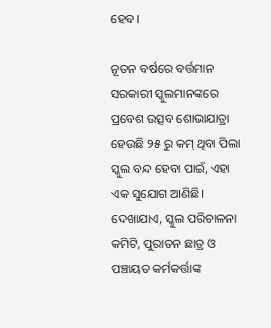ହେବ।

ନୂତନ ବର୍ଷରେ ବର୍ତ୍ତମାନ ସରକାରୀ ସ୍କୁଲମାନଙ୍କରେ ପ୍ରବେଶ ଉତ୍ସବ ଶୋଭାଯାତ୍ରା ହେଉଛି ୨୫ ରୁ କମ୍‍ ଥିବା ପିଲା ସ୍କୁଲ ବନ୍ଦ ହେବା ପାଇଁ, ଏହା ଏକ ସୁଯୋଗ ଆଣିଛି। ଦେଖାଯାଏ, ସ୍କୁଲ ପରିଚାଳନା କମିଟି, ପୁରାତନ ଛାତ୍ର ଓ ପଞ୍ଚାୟତ କର୍ମକର୍ତ୍ତାଙ୍କ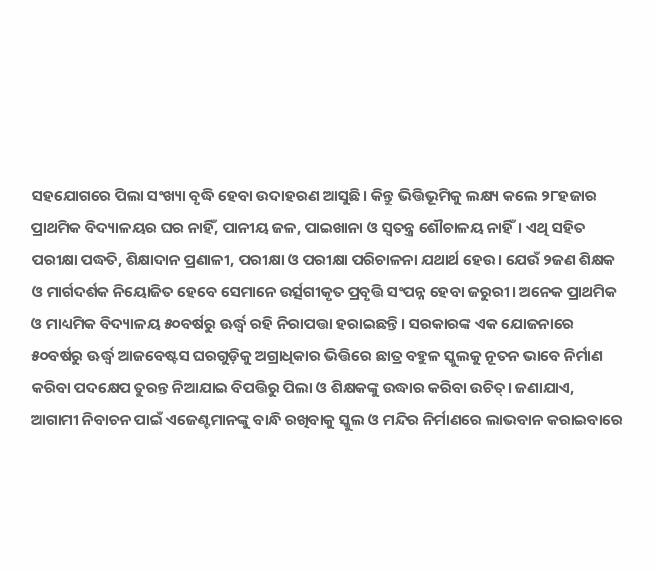ସହଯୋଗରେ ପିଲା ସଂଖ୍ୟା ବୃଦ୍ଧି ହେବା ଉଦାହରଣ ଆସୁଛି। କିନ୍ତୁ ଭିତ୍ତିଭୂମିକୁ ଲକ୍ଷ୍ୟ କଲେ ୨୮ହଜାର ପ୍ରାଥମିକ ବିଦ୍ୟାଳୟର ଘର ନାହିଁ, ପାନୀୟ ଜଳ, ପାଇଖାନା ଓ ସ୍ୱତନ୍ତ୍ର ଶୌଚାଳୟ ନାହିଁ। ଏଥି ସହିତ ପରୀକ୍ଷା ପଦ୍ଧତି, ଶିକ୍ଷାଦାନ ପ୍ରଣାଳୀ, ପରୀକ୍ଷା ଓ ପରୀକ୍ଷା ପରିଚାଳନା ଯଥାର୍ଥ ହେଉ। ଯେଉଁ ୨ଜଣ ଶିକ୍ଷକ ଓ ମାର୍ଗଦର୍ଶକ ନିୟୋଜିତ ହେବେ ସେମାନେ ଉର୍ତ୍ସଗୀକୃତ ପ୍ରବୃତ୍ତି ସଂପନ୍ନ ହେବା ଜରୁରୀ। ଅନେକ ପ୍ରାଥମିକ ଓ ମାଧ୍ୟମିକ ବିଦ୍ୟାଳୟ ୫୦ବର୍ଷରୁ ଊର୍ଦ୍ଧ୍ବ ରହି ନିରାପତ୍ତା ହରାଇଛନ୍ତି। ସରକାରଙ୍କ ଏକ ଯୋଜନାରେ ୫୦ବର୍ଷରୁ ଊର୍ଦ୍ଧ୍ବ ଆଜବେଷ୍ଟସ ଘରଗୁଡ଼ିକୁ ଅଗ୍ରାଧିକାର ଭିତ୍ତିରେ ଛାତ୍ର ବହୁଳ ସ୍କୁଲକୁ ନୂତନ ଭାବେ ନିର୍ମାଣ କରିବା ପଦକ୍ଷେପ ତୁରନ୍ତ ନିଆଯାଇ ବିପତ୍ତିରୁ ପିଲା ଓ ଶିକ୍ଷକଙ୍କୁ ଉଦ୍ଧାର କରିବା ଉଚିତ୍‍। ଜଣାଯାଏ, ଆଗାମୀ ନିବାଚନ ପାଇଁ ଏଜେଣ୍ଟମାନଙ୍କୁ ବାନ୍ଧି ରଖିବାକୁ ସ୍କୁଲ ଓ ମନ୍ଦିର ନିର୍ମାଣରେ ଲାଭବାନ କରାଇବାରେ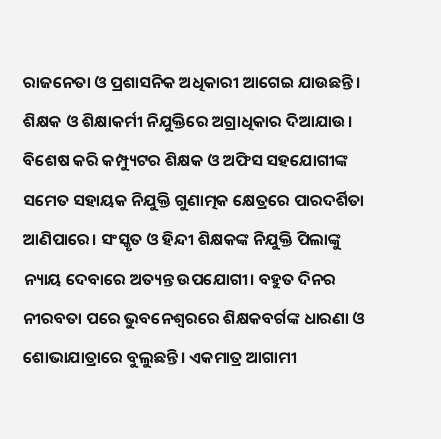ରାଜନେତା ଓ ପ୍ରଶାସନିକ ଅଧିକାରୀ ଆଗେଇ ଯାଉଛନ୍ତି। ଶିକ୍ଷକ ଓ ଶିକ୍ଷାକର୍ମୀ ନିଯୁକ୍ତିରେ ଅଗ୍ରାଧିକାର ଦିଆଯାଉ। ବିଶେଷ କରି କମ୍ପ୍ୟୁଟର ଶିକ୍ଷକ ଓ ଅଫିସ ସହଯୋଗୀଙ୍କ ସମେତ ସହାୟକ ନିଯୁକ୍ତି ଗୁଣାତ୍ମକ କ୍ଷେତ୍ରରେ ପାରଦର୍ଶିତା ଆଣିପାରେ। ସଂସ୍କୃତ ଓ ହିନ୍ଦୀ ଶିକ୍ଷକଙ୍କ ନିଯୁକ୍ତି ପିଲାଙ୍କୁ ନ୍ୟାୟ ଦେବାରେ ଅତ୍ୟନ୍ତ ଉପଯୋଗୀ। ବହୁତ ଦିନର ନୀରବତା ପରେ ଭୁବନେଶ୍ୱରରେ ଶିକ୍ଷକବର୍ଗଙ୍କ ଧାରଣା ଓ ଶୋଭାଯାତ୍ରାରେ ବୁଲୁଛନ୍ତି। ଏକମାତ୍ର ଆଗାମୀ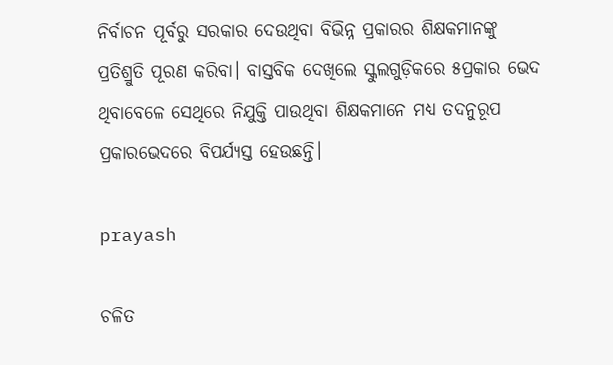ନିର୍ବାଚନ ପୂର୍ବରୁ ସରକାର ଦେଉଥିବା ବିଭିନ୍ନ ପ୍ରକାରର ଶିକ୍ଷକମାନଙ୍କୁ ପ୍ରତିଶ୍ରୁତି ପୂରଣ କରିବା। ବାସ୍ତବିକ ଦେଖିଲେ ସ୍କୁଲଗୁଡ଼ିକରେ ୫ପ୍ରକାର ଭେଦ ଥିବାବେଳେ ସେଥିରେ ନିଯୁକ୍ତି ପାଉଥିବା ଶିକ୍ଷକମାନେ ମଧ୍ୟ ତଦନୁରୂପ ପ୍ରକାରଭେଦରେ ବିପର୍ଯ୍ୟସ୍ତ ହେଉଛନ୍ତି।

prayash

ଚଳିତ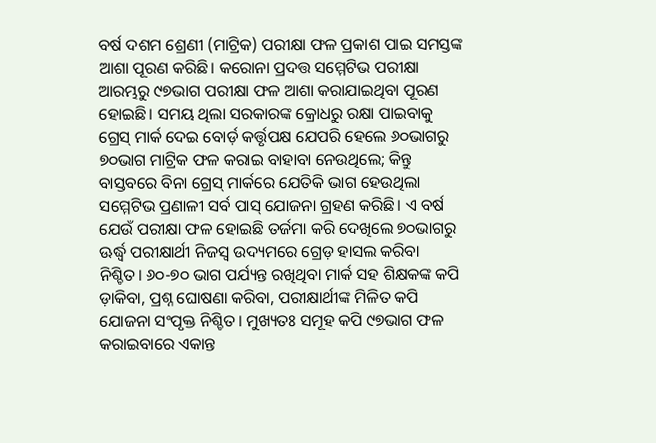ବର୍ଷ ଦଶମ ଶ୍ରେଣୀ (ମାଟ୍ରିକ) ପରୀକ୍ଷା ଫଳ ପ୍ରକାଶ ପାଇ ସମସ୍ତଙ୍କ ଆଶା ପୂରଣ କରିଛି। କରୋନା ପ୍ରଦତ୍ତ ସମ୍ମେଟିଭ ପରୀକ୍ଷା ଆରମ୍ଭରୁ ୯୭ଭାଗ ପରୀକ୍ଷା ଫଳ ଆଶା କରାଯାଇଥିବା ପୂରଣ ହୋଇଛି। ସମୟ ଥିଲା ସରକାରଙ୍କ କ୍ରୋଧରୁ ରକ୍ଷା ପାଇବାକୁ ଗ୍ରେସ୍‍ ମାର୍କ ଦେଇ ବୋର୍ଡ଼ କର୍ତ୍ତୃପକ୍ଷ ଯେପରି ହେଲେ ୬୦ଭାଗରୁ ୭୦ଭାଗ ମାଟ୍ରିକ ଫଳ କରାଇ ବାହାବା ନେଉଥିଲେ; କିନ୍ତୁ ବାସ୍ତବରେ ବିନା ଗ୍ରେସ୍‍ ମାର୍କରେ ଯେତିକି ଭାଗ ହେଉଥିଲା ସମ୍ମେଟିଭ ପ୍ରଣାଳୀ ସର୍ବ ପାସ୍‍ ଯୋଜନା ଗ୍ରହଣ କରିଛି। ଏ ବର୍ଷ ଯେଉଁ ପରୀକ୍ଷା ଫଳ ହୋଇଛି ତର୍ଜମା କରି ଦେଖିଲେ ୭୦ଭାଗରୁ ଊର୍ଦ୍ଧ୍ବ ପରୀକ୍ଷାର୍ଥୀ ନିଜସ୍ୱ ଉଦ୍ୟମରେ ଗ୍ରେଡ଼ ହାସଲ କରିବା ନିଶ୍ଚିତ। ୬୦-୭୦ ଭାଗ ପର୍ଯ୍ୟନ୍ତ ରଖିଥିବା ମାର୍କ ସହ ଶିକ୍ଷକଙ୍କ କପି ଡ଼ାକିବା, ପ୍ରଶ୍ନ ଘୋଷଣା କରିବା, ପରୀକ୍ଷାର୍ଥୀଙ୍କ ମିଳିତ କପି ଯୋଜନା ସଂପୃକ୍ତ ନିଶ୍ଚିତ। ମୁଖ୍ୟତଃ ସମୂହ କପି ୯୭ଭାଗ ଫଳ କରାଇବାରେ ଏକାନ୍ତ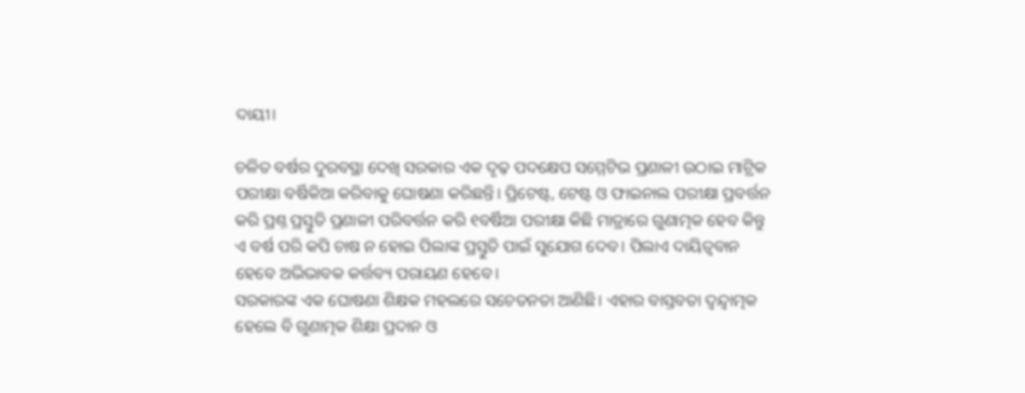ଦାୟୀ।

ଚଳିତ ବର୍ଷର ଦୁରବସ୍ଥା ଦେଖି ସରକାର ଏକ ଦୃଢ଼ ପଦକ୍ଷେପ ସମ୍ମେଟିଭ ପ୍ରଣାଳୀ ଉଠାଇ ମାଟ୍ରିକ ପରୀକ୍ଷା ବର୍ଷିକିଆ କରିବାକୁ ଘୋଷଣା କରିଛନ୍ତି। ପ୍ରିଟେଷ୍ଟ, ଟେଷ୍ଟ ଓ ଫାଇନାଲ ପରୀକ୍ଷା ପ୍ରବର୍ତ୍ତନ କରି ପ୍ରଶ୍ନ ପ୍ରସ୍ତୁତି ପ୍ରଣାଳୀ ପରିବର୍ତ୍ତନ କରି ୧ବର୍ଷିଆ ପରୀକ୍ଷା କିଛି ମାତ୍ରାରେ ଗୁଣାତ୍ମକ ହେବ କିନ୍ତୁ ଏ ବର୍ଷ ପରି କପି ଚାଷ ନ ହୋଇ ପିଲାଙ୍କ ପ୍ରସ୍ତୁତି ପାଇଁ ସୁଯୋଗ ଦେବ। ପିଲାଏ ଦାୟିତ୍ୱବାନ ହେବେ ଅଭିଭାବକ କର୍ତ୍ତବ୍ୟ ପରାୟଣ ହେବେ।
ସରକାରଙ୍କ ଏକ ଘୋଷଣା ଶିକ୍ଷକ ମହଲରେ ସଚେତନତା ଆଣିଛି। ଏହାର ବାସ୍ତବତା ଦ୍ୱନ୍ଦ୍ବାତ୍ମକ ହେଲେ ବି ଗୁଣାତ୍ମକ ଶିକ୍ଷା ପ୍ରଦାନ ଓ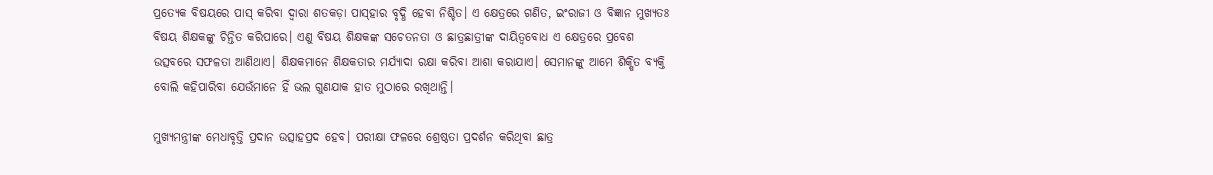ପ୍ରତ୍ୟେକ ବିଷୟରେ ପାସ୍‍ କରିବା ଦ୍ୱାରା ଶତକଡ଼ା ପାସ୍‍ହାର ବୃଦ୍ଧି ହେବା ନିଶ୍ଚିତ। ଏ କ୍ଷେତ୍ରରେ ଗଣିତ, ଇଂରାଜୀ ଓ ବିଜ୍ଞାନ ମୁଖ୍ୟତଃ ବିଷୟ ଶିକ୍ଷକଙ୍କୁ ଚିନ୍ତିତ କରିପାରେ। ଏଣୁ ବିଷୟ ଶିକ୍ଷକଙ୍କ ସଚେତନତା ଓ ଛାତ୍ରଛାତ୍ରୀଙ୍କ ଦାୟିତ୍ୱବୋଧ ଏ କ୍ଷେତ୍ରରେ ପ୍ରବେଶ ଉତ୍ସବରେ ସଫଳତା ଆଣିଥାଏ। ଶିକ୍ଷକମାନେ ଶିକ୍ଷକତାର ମର୍ଯ୍ୟାଦା ରକ୍ଷା କରିବା ଆଶା କରାଯାଏ। ସେମାନଙ୍କୁ ଆମେ ଶିକ୍ଷିତ ବ୍ୟକ୍ତି ବୋଲି କହିପାରିବା ଯେଉଁମାନେ ହିଁ ଭଲ ଗୁଣଯାକ ହାତ ମୁଠାରେ ରଖିଥାନ୍ତି।

ମୁଖ୍ୟମନ୍ତ୍ରୀଙ୍କ ମେଧାବୃତ୍ତି ପ୍ରଦାନ ଉତ୍ସାହପ୍ରଦ ହେବ। ପରୀକ୍ଷା ଫଳରେ ଶ୍ରେଷ୍ଠତା ପ୍ରଦର୍ଶନ କରିଥିବା ଛାତ୍ର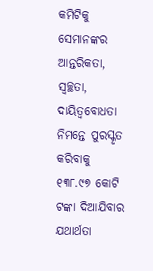କମିଟିକୁ ସେମାନଙ୍କର ଆନ୍ତରିକତା, ସ୍ୱଚ୍ଛତା, ଦାୟିତ୍ୱବୋଧତା ନିମନ୍ତେ ପୁରସ୍କୃତ କରିବାକୁ ୧୩୮.୯୭ କୋଟି ଟଙ୍କା ଦିଆଯିବାର ଯଥାର୍ଥତା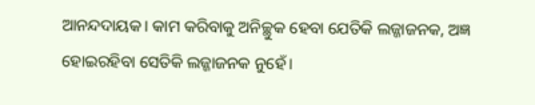ଆନନ୍ଦଦାୟକ। କାମ କରିବାକୁ ଅନିଚ୍ଛୁକ ହେବା ଯେତିକି ଲଜ୍ଜାଜନକ, ଅଜ୍ଞ ହୋଇରହିବା ସେତିକି ଲଜ୍ଜାଜନକ ନୁହେଁ।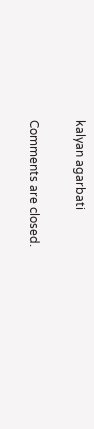kalyan agarbati

Comments are closed.